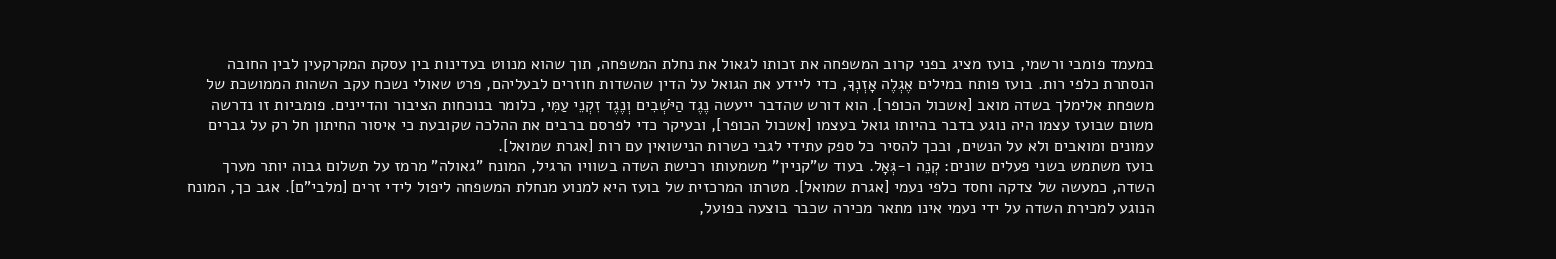במעמד פומבי ורשמי, בועז מציג בפני קרוב המשפחה את זכותו לגאול את נחלת המשפחה, תוך שהוא מנווט בעדינות בין עסקת המקרקעין לבין החובה הנסתרת כלפי רות. בועז פותח במילים אֶגְלֶה אָזְנְךָ, כדי ליידע את הגואל על הדין שהשדות חוזרים לבעליהם, פרט שאולי נשכח עקב השהות הממושכת של משפחת אלימלך בשדה מואב [אשכול הכופר]. הוא דורש שהדבר ייעשה נֶגֶד הַיֹּשְׁבִים וְנֶגֶד זִקְנֵי עַמִּי, כלומר בנוכחות הציבור והדיינים. פומביות זו נדרשה משום שבועז עצמו היה נוגע בדבר בהיותו גואל בעצמו [אשכול הכופר], ובעיקר כדי לפרסם ברבים את ההלכה שקובעת כי איסור החיתון חל רק על גברים עמונים ומואבים ולא על הנשים, ובכך להסיר כל ספק עתידי לגבי כשרות הנישואין עם רות [אגרת שמואל].
בועז משתמש בשני פעלים שונים: קְנֵה ו-גְּאָל. בעוד ש"קניין" משמעותו רכישת השדה בשוויו הרגיל, המונח "גאולה" מרמז על תשלום גבוה יותר מערך השדה, כמעשה של צדקה וחסד כלפי נעמי [אגרת שמואל]. מטרתו המרכזית של בועז היא למנוע מנחלת המשפחה ליפול לידי זרים [מלבי"ם]. אגב כך, המונח הנוגע למכירת השדה על ידי נעמי אינו מתאר מכירה שכבר בוצעה בפועל,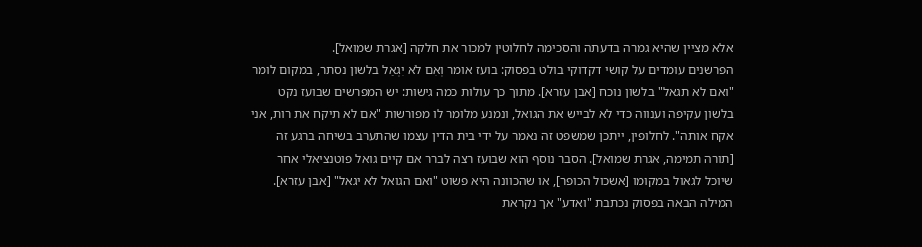אלא מציין שהיא גמרה בדעתה והסכימה לחלוטין למכור את חלקה [אגרת שמואל].
הפרשנים עומדים על קושי דקדוקי בולט בפסוק: בועז אומר וְאִם לֹא יִגְאַל בלשון נסתר, במקום לומר "ואם לא תגאל" בלשון נוכח [אבן עזרא]. מתוך כך עולות כמה גישות: יש המפרשים שבועז נקט בלשון עקיפה וענווה כדי לא לבייש את הגואל, ונמנע מלומר לו מפורשות "אם לא תיקח את רות, אני אקח אותה". לחלופין, ייתכן שמשפט זה נאמר על ידי בית הדין עצמו שהתערב בשיחה ברגע זה [תורה תמימה, אגרת שמואל]. הסבר נוסף הוא שבועז רצה לברר אם קיים גואל פוטנציאלי אחר שיוכל לגאול במקומו [אשכול הכופר], או שהכוונה היא פשוט "ואם הגואל לא יגאל" [אבן עזרא].
המילה הבאה בפסוק נכתבת "ואדע" אך נקראת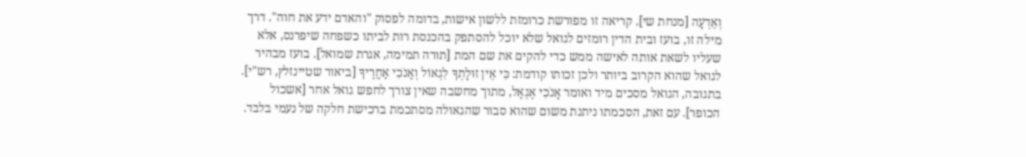וְאֵדְעָה [מנחת שי]. קריאה זו מפורשת כרומזת ללשון אישות, בדומה לפסוק "והאדם ידע את חוה". דרך מילה זו, בועז ובית הדין רומזים לגואל שלא יוכל להסתפק בהכנסת רות לביתו כשפחה שיפרנס, אלא שעליו לשאת אותה לאישה ממש כדי להקים את שם המת [תורה תמימה, אגרת שמואל]. בועז מבהיר לגואל שהוא הקרוב ביותר ולכן זכותו קודמת: כִּי אֵין זוּלָתְךָ לִגְאוֹל וְאָנֹכִי אַחֲרֶיךָ [ביאור שטיינזלץ, רש"י].
בתגובה, הגואל מסכים מיד ואומר אָנֹכִי אֶגְאָל, מתוך מחשבה שאין צורך לחפש גואל אחר [אשכול הכופר]. עם זאת, הסכמתו ניתנת משום שהוא סבור שהגאולה מסתכמת ברכישת חלקה של נעמי בלבד.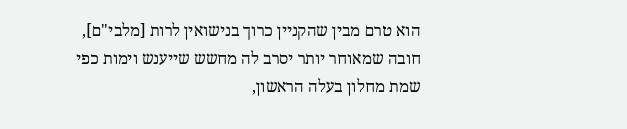הוא טרם מבין שהקניין כרוך בנישואין לרות [מלבי"ם], חובה שמאוחר יותר יסרב לה מחשש שייענש וימות כפי שמת מחלון בעלה הראשון,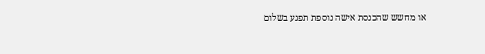או מחשש שהכנסת אישה נוספת תפגע בשלום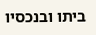ביתו ובנכסיו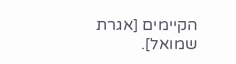הקיימים [אגרת שמואל].